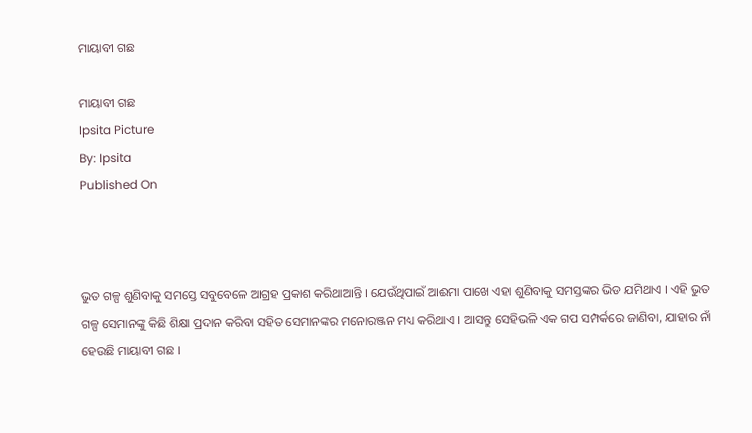ମାୟାବୀ ଗଛ

ମାୟାବୀ ଗଛ
Ipsita Picture
By: Ipsita
Published On



ଭୁତ ଗଳ୍ପ ଶୁଣିବାକୁ ସମସ୍ତେ ସବୁବେଳେ ଆଗ୍ରହ ପ୍ରକାଶ କରିଥାଆନ୍ତି । ଯେଉଁଥିପାଇଁ ଆଈମା ପାଖେ ଏହା ଶୁଣିବାକୁ ସମସ୍ତଙ୍କର ଭିଡ ଯମିଥାଏ । ଏହି ଭୁତ ଗଳ୍ପ ସେମାନଙ୍କୁ କିଛି ଶିକ୍ଷା ପ୍ରଦାନ କରିବା ସହିତ ସେମାନଙ୍କର ମନୋରଞ୍ଜନ ମଧ୍ୟ କରିଥାଏ । ଆସନ୍ତୁ ସେହିଭଳି ଏକ ଗପ ସମ୍ପର୍କରେ ଜାଣିବା, ଯାହାର ନାଁ ହେଉଛି ମାୟାବୀ ଗଛ ।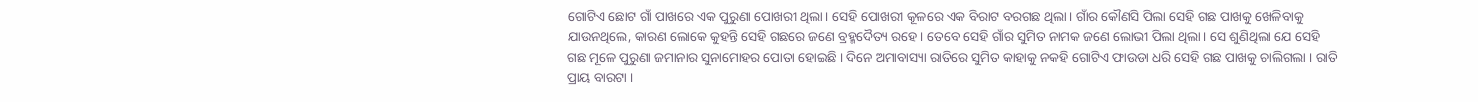ଗୋଟିଏ ଛୋଟ ଗାଁ ପାଖରେ ଏକ ପୁରୁଣା ପୋଖରୀ ଥିଲା। ସେହି ପୋଖରୀ କୂଳରେ ଏକ ବିରାଟ ବରଗଛ ଥିଲା। ଗାଁର କୌଣସି ପିଲା ସେହି ଗଛ ପାଖକୁ ଖେଳିବାକୁ ଯାଉନଥିଲେ, କାରଣ ଲୋକେ କୁହନ୍ତି ସେହି ଗଛରେ ଜଣେ ବ୍ରହ୍ମଦୈତ୍ୟ ରହେ। ତେବେ ସେହି ଗାଁର ସୁମିତ ନାମକ ଜଣେ ଲୋଭୀ ପିଲା ଥିଲା। ସେ ଶୁଣିଥିଲା ଯେ ସେହି ଗଛ ମୂଳେ ପୁରୁଣା ଜମାନାର ସୁନାମୋହର ପୋତା ହୋଇଛି । ଦିନେ ଅମାବାସ୍ୟା ରାତିରେ ସୁମିତ କାହାକୁ ନକହି ଗୋଟିଏ ଫାଉଡା ଧରି ସେହି ଗଛ ପାଖକୁ ଚାଲିଗଲା । ରାତି ପ୍ରାୟ ବାରଟା ।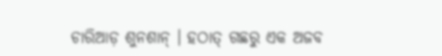ଚାରିଆଡ଼ ଶୁନଶାନ୍ । ହଠାତ୍ ଗଛରୁ ଏକ ଅଜବ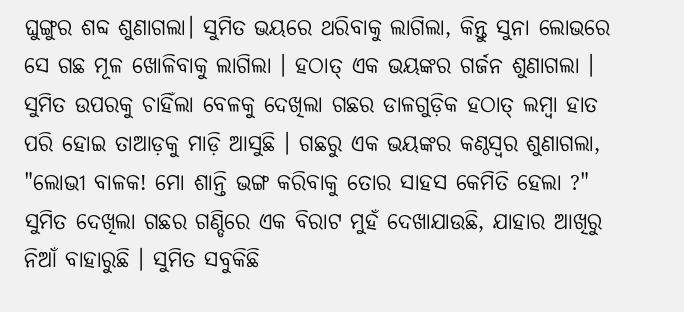ଘୁଙ୍ଗୁର ଶବ୍ଦ ଶୁଣାଗଲା। ସୁମିତ ଭୟରେ ଥରିବାକୁ ଲାଗିଲା, କିନ୍ତୁ ସୁନା ଲୋଭରେ ସେ ଗଛ ମୂଳ ଖୋଳିବାକୁ ଲାଗିଲା । ହଠାତ୍ ଏକ ଭୟଙ୍କର ଗର୍ଜନ ଶୁଣାଗଲା । ସୁମିତ ଉପରକୁ ଚାହିଁଲା ବେଳକୁ ଦେଖିଲା ଗଛର ଡାଳଗୁଡ଼ିକ ହଠାତ୍ ଲମ୍ବା ହାତ ପରି ହୋଇ ତାଆଡ଼କୁ ମାଡ଼ି ଆସୁଛି । ଗଛରୁ ଏକ ଭୟଙ୍କର କଣ୍ଠସ୍ୱର ଶୁଣାଗଲା, "ଲୋଭୀ ବାଳକ! ମୋ ଶାନ୍ତି ଭଙ୍ଗ କରିବାକୁ ତୋର ସାହସ କେମିତି ହେଲା ?" ସୁମିତ ଦେଖିଲା ଗଛର ଗଣ୍ଡିରେ ଏକ ବିରାଟ ମୁହଁ ଦେଖାଯାଉଛି, ଯାହାର ଆଖିରୁ ନିଆଁ ବାହାରୁଛି । ସୁମିତ ସବୁକିଛି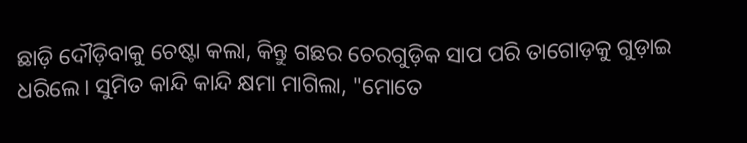ଛାଡ଼ି ଦୌଡ଼ିବାକୁ ଚେଷ୍ଟା କଲା, କିନ୍ତୁ ଗଛର ଚେରଗୁଡ଼ିକ ସାପ ପରି ତାଗୋଡ଼କୁ ଗୁଡ଼ାଇ ଧରିଲେ। ସୁମିତ କାନ୍ଦି କାନ୍ଦି କ୍ଷମା ମାଗିଲା, "ମୋତେ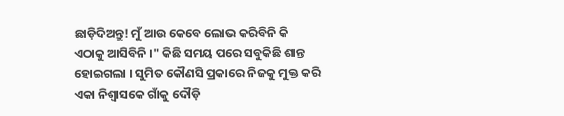ଛାଡ଼ିଦିଅନ୍ତୁ! ମୁଁ ଆଉ କେବେ ଲୋଭ କରିବିନି କି ଏଠାକୁ ଆସିବିନି ।" କିଛି ସମୟ ପରେ ସବୁକିଛି ଶାନ୍ତ ହୋଇଗଲା । ସୁମିତ କୌଣସି ପ୍ରକାରେ ନିଜକୁ ମୁକ୍ତ କରି ଏକା ନିଶ୍ୱାସକେ ଗାଁକୁ ଦୌଡ଼ି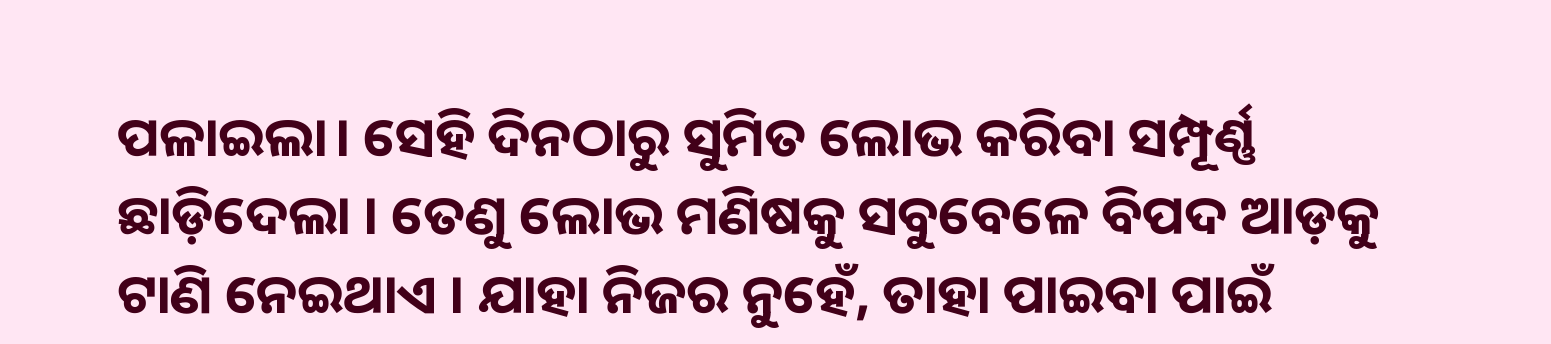ପଳାଇଲା। ସେହି ଦିନଠାରୁ ସୁମିତ ଲୋଭ କରିବା ସମ୍ପୂର୍ଣ୍ଣ ଛାଡ଼ିଦେଲା । ତେଣୁ ଲୋଭ ମଣିଷକୁ ସବୁବେଳେ ବିପଦ ଆଡ଼କୁ ଟାଣି ନେଇଥାଏ । ଯାହା ନିଜର ନୁହେଁ, ତାହା ପାଇବା ପାଇଁ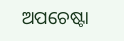ଅପଚେଷ୍ଟା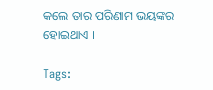କଲେ ତାର ପରିଣାମ ଭୟଙ୍କର ହୋଇଥାଏ ।

Tags: